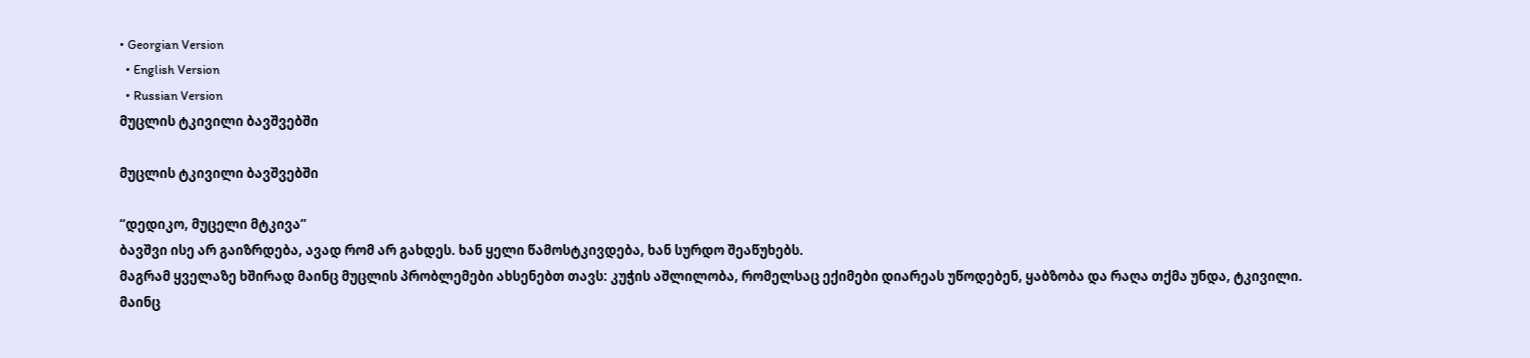• Georgian Version
  • English Version
  • Russian Version
მუცლის ტკივილი ბავშვებში

მუცლის ტკივილი ბავშვებში

“დედიკო, მუცელი მტკივა”
ბავშვი ისე არ გაიზრდება, ავად რომ არ გახდეს. ხან ყელი წამოსტკივდება, ხან სურდო შეაწუხებს.
მაგრამ ყველაზე ხშირად მაინც მუცლის პრობლემები ახსენებთ თავს: კუჭის აშლილობა, რომელსაც ექიმები დიარეას უწოდებენ, ყაბზობა და რაღა თქმა უნდა, ტკივილი.
მაინც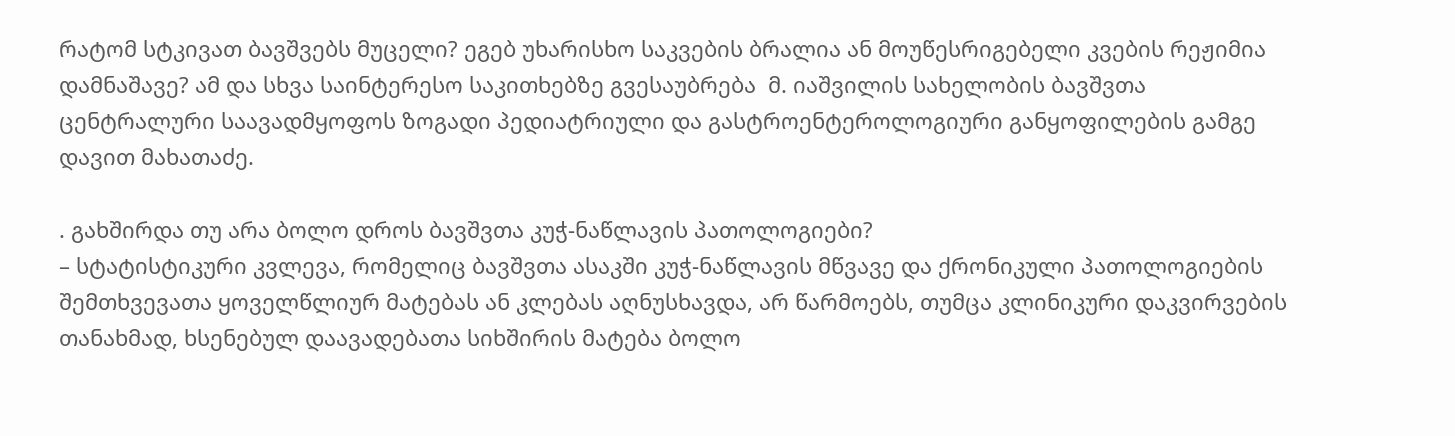რატომ სტკივათ ბავშვებს მუცელი? ეგებ უხარისხო საკვების ბრალია ან მოუწესრიგებელი კვების რეჟიმია დამნაშავე? ამ და სხვა საინტერესო საკითხებზე გვესაუბრება  მ. იაშვილის სახელობის ბავშვთა ცენტრალური საავადმყოფოს ზოგადი პედიატრიული და გასტროენტეროლოგიური განყოფილების გამგე დავით მახათაძე.

. გახშირდა თუ არა ბოლო დროს ბავშვთა კუჭ-ნაწლავის პათოლოგიები?
– სტატისტიკური კვლევა, რომელიც ბავშვთა ასაკში კუჭ-ნაწლავის მწვავე და ქრონიკული პათოლოგიების შემთხვევათა ყოველწლიურ მატებას ან კლებას აღნუსხავდა, არ წარმოებს, თუმცა კლინიკური დაკვირვების თანახმად, ხსენებულ დაავადებათა სიხშირის მატება ბოლო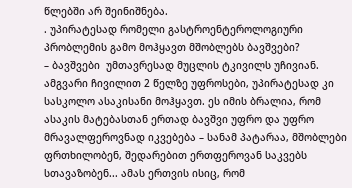წლებში არ შეინიშნება.
. უპირატესად რომელი გასტროენტეროლოგიური პრობლემის გამო მოჰყავთ მშობლებს ბავშვები?
– ბავშვები  უმთავრესად მუცლის ტკივილს უჩივიან. ამგვარი ჩივილით 2 წელზე უფროსები, უპირატესად კი სასკოლო ასაკისანი მოჰყავთ. ეს იმის ბრალია, რომ ასაკის მატებასთან ერთად ბავშვი უფრო და უფრო მრავალფეროვნად იკვებება – სანამ პატარაა, მშობლები ფრთხილობენ, შედარებით ერთფეროვან საკვებს სთავაზობენ... ამას ერთვის ისიც, რომ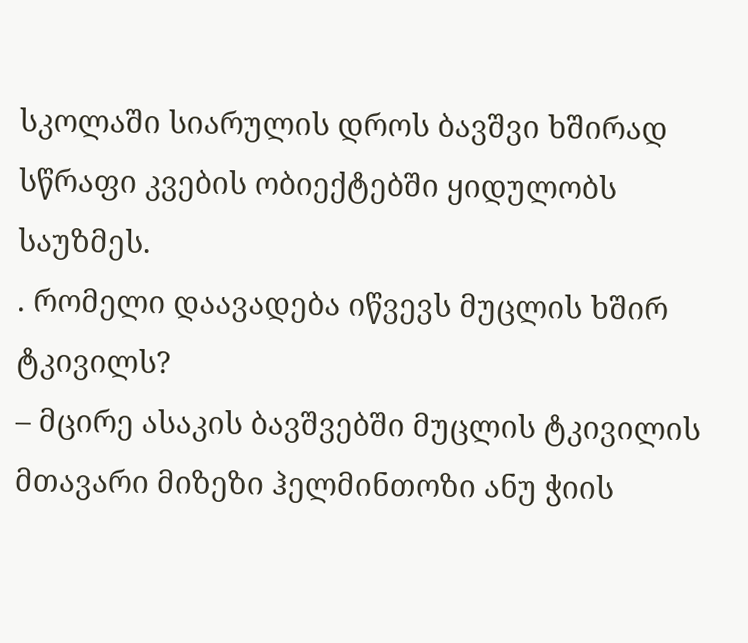სკოლაში სიარულის დროს ბავშვი ხშირად  სწრაფი კვების ობიექტებში ყიდულობს საუზმეს.
. რომელი დაავადება იწვევს მუცლის ხშირ ტკივილს?
– მცირე ასაკის ბავშვებში მუცლის ტკივილის მთავარი მიზეზი ჰელმინთოზი ანუ ჭიის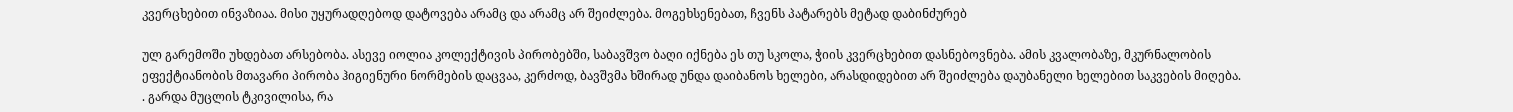კვერცხებით ინვაზიაა. მისი უყურადღებოდ დატოვება არამც და არამც არ შეიძლება. მოგეხსენებათ, ჩვენს პატარებს მეტად დაბინძურებ

ულ გარემოში უხდებათ არსებობა. ასევე იოლია კოლექტივის პირობებში, საბავშვო ბაღი იქნება ეს თუ სკოლა, ჭიის კვერცხებით დასნებოვნება. ამის კვალობაზე, მკურნალობის ეფექტიანობის მთავარი პირობა ჰიგიენური ნორმების დაცვაა, კერძოდ, ბავშვმა ხშირად უნდა დაიბანოს ხელები, არასდიდებით არ შეიძლება დაუბანელი ხელებით საკვების მიღება.
. გარდა მუცლის ტკივილისა, რა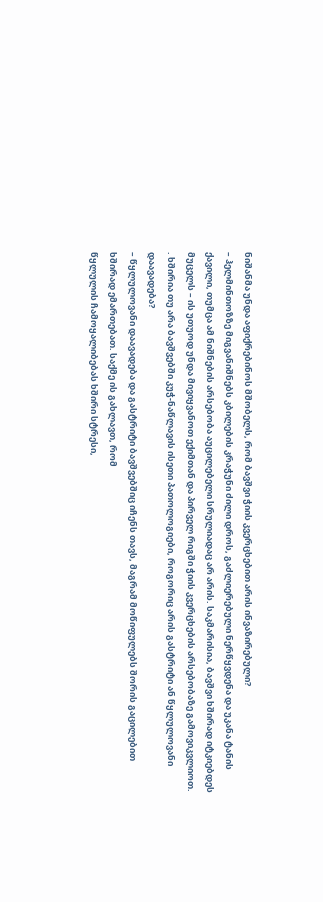ნიშანმა უნდა აფიქრებინოს მშობელს, რომ ბავშვი ჭიის კვერცხებით არის ინვაზირებული?
– ჰელმინთოზზე მიგვანიშნებს კბილების კრაჭუნი ძილი დროს, გაძლიერებული ნერწყვდენა და უკანა ტანის ქავილი, თუმცა ამ ნიშნების არსებობა აუცილებელი სრულიადაც არ არის. საკმარისია, ბავშვი ხშირად იტკიებდეს მუცელს – ის უთუოდ უნდა მივიყვანოთ ექიმთან და პირველ რიგში ჭიის კვერცხების არსებობაზე გამოვიკვლიოთ.
. ხშირია თუ არა ბავშვებში კუჭ-ნაწლავის ისეთი პათოლოგიები, როგორიც არის გასტრიტი ან წყლულოვანი დაავადება?
– წყლულოვანი დაავადება და გასტრიტი ბავშვებშიც იჩენს თავს, მაგრამ მოწიფულებს შორის გაცილებით  ხშირად ემართებათ. საქმე ის გახლავთ, რომ
წყლულის ჩამოყალიბებას ხშირი სტრესი,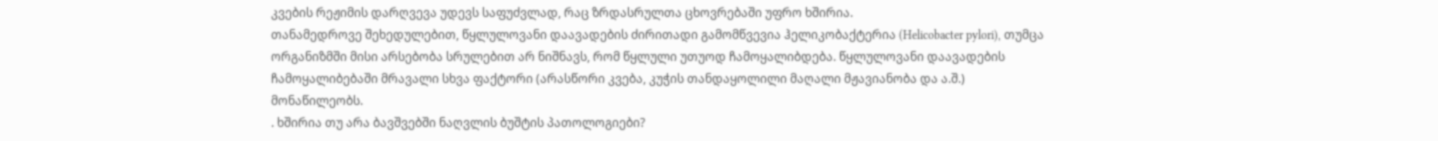კვების რეჟიმის დარღვევა უდევს საფუძვლად, რაც ზრდასრულთა ცხოვრებაში უფრო ხშირია.
თანამედროვე შეხედულებით, წყლულოვანი დაავადების ძირითადი გამომწვევია ჰელიკობაქტერია (Helicobacter pylori), თუმცა ორგანიზმში მისი არსებობა სრულებით არ ნიშნავს, რომ წყლული უთუოდ ჩამოყალიბდება. წყლულოვანი დაავადების ჩამოყალიბებაში მრავალი სხვა ფაქტორი (არასწორი კვება, კუჭის თანდაყოლილი მაღალი მჟავიანობა და ა.შ.) მონაწილეობს.
. ხშირია თუ არა ბავშვებში ნაღვლის ბუშტის პათოლოგიები?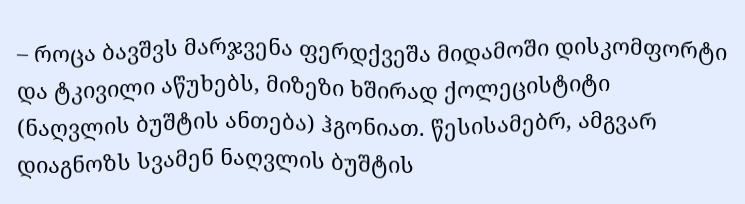– როცა ბავშვს მარჯვენა ფერდქვეშა მიდამოში დისკომფორტი და ტკივილი აწუხებს, მიზეზი ხშირად ქოლეცისტიტი (ნაღვლის ბუშტის ანთება) ჰგონიათ. წესისამებრ, ამგვარ დიაგნოზს სვამენ ნაღვლის ბუშტის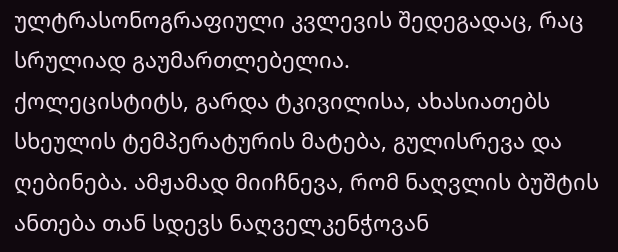ულტრასონოგრაფიული კვლევის შედეგადაც, რაც სრულიად გაუმართლებელია.
ქოლეცისტიტს, გარდა ტკივილისა, ახასიათებს სხეულის ტემპერატურის მატება, გულისრევა და ღებინება. ამჟამად მიიჩნევა, რომ ნაღვლის ბუშტის ანთება თან სდევს ნაღველკენჭოვან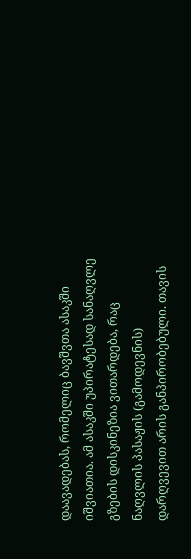დაავადებას, რომელიც ბავშვთა ასაკში იშვიათია. ამ ასაკში უპირატესად სანაღვლე გზების დისკინეზია ვითარდება, რაც ნაღვლის პასაჟის (გამოდევნის) დარღვევით არის განპირობებული. თავის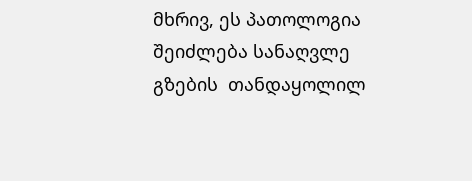მხრივ, ეს პათოლოგია შეიძლება სანაღვლე გზების  თანდაყოლილ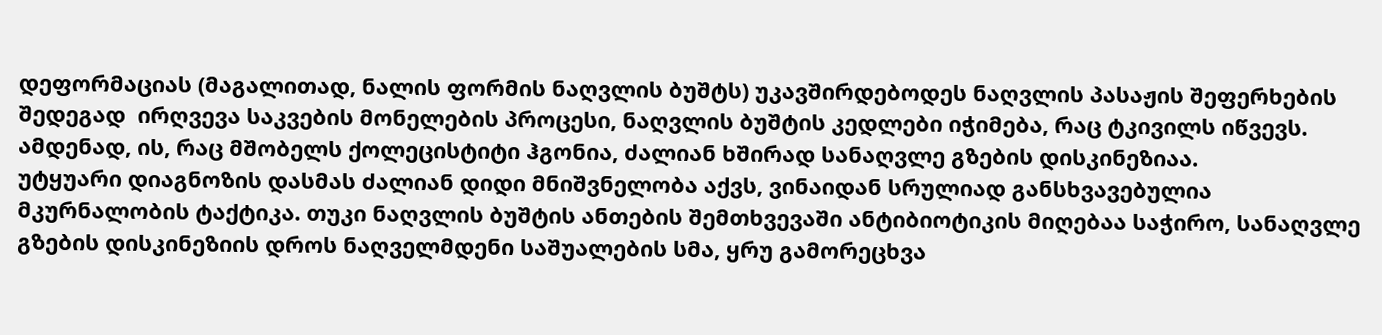დეფორმაციას (მაგალითად, ნალის ფორმის ნაღვლის ბუშტს) უკავშირდებოდეს ნაღვლის პასაჟის შეფერხების შედეგად  ირღვევა საკვების მონელების პროცესი, ნაღვლის ბუშტის კედლები იჭიმება, რაც ტკივილს იწვევს. ამდენად, ის, რაც მშობელს ქოლეცისტიტი ჰგონია, ძალიან ხშირად სანაღვლე გზების დისკინეზიაა.
უტყუარი დიაგნოზის დასმას ძალიან დიდი მნიშვნელობა აქვს, ვინაიდან სრულიად განსხვავებულია მკურნალობის ტაქტიკა. თუკი ნაღვლის ბუშტის ანთების შემთხვევაში ანტიბიოტიკის მიღებაა საჭირო, სანაღვლე გზების დისკინეზიის დროს ნაღველმდენი საშუალების სმა, ყრუ გამორეცხვა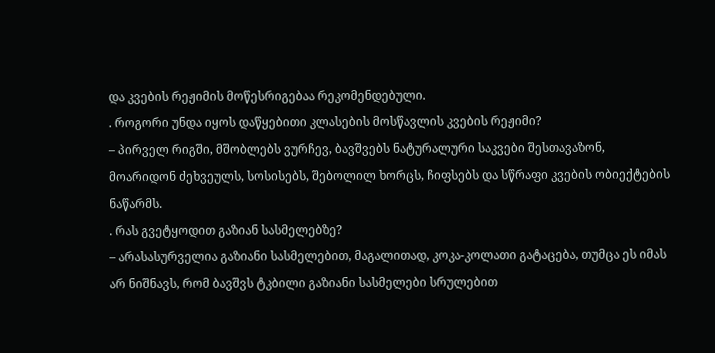და კვების რეჟიმის მოწესრიგებაა რეკომენდებული.
. როგორი უნდა იყოს დაწყებითი კლასების მოსწავლის კვების რეჟიმი?
– პირველ რიგში, მშობლებს ვურჩევ, ბავშვებს ნატურალური საკვები შესთავაზონ, მოარიდონ ძეხვეულს, სოსისებს, შებოლილ ხორცს, ჩიფსებს და სწრაფი კვების ობიექტების ნაწარმს.
. რას გვეტყოდით გაზიან სასმელებზე?
– არასასურველია გაზიანი სასმელებით, მაგალითად, კოკა-კოლათი გატაცება, თუმცა ეს იმას არ ნიშნავს, რომ ბავშვს ტკბილი გაზიანი სასმელები სრულებით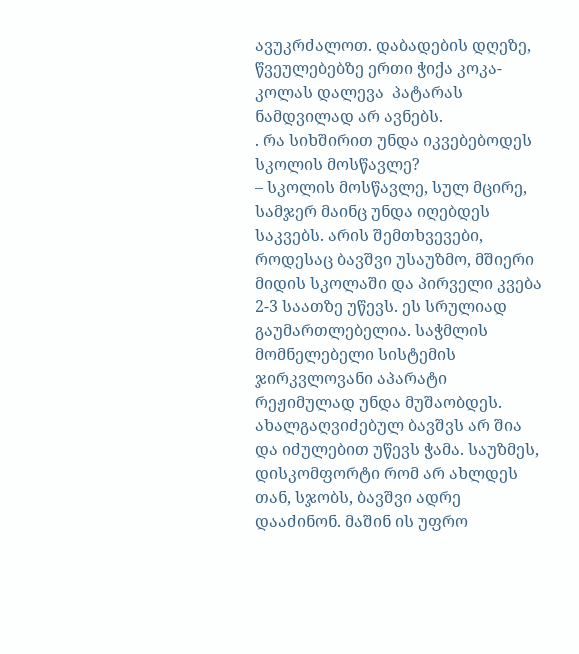ავუკრძალოთ. დაბადების დღეზე, წვეულებებზე ერთი ჭიქა კოკა-კოლას დალევა  პატარას ნამდვილად არ ავნებს.
. რა სიხშირით უნდა იკვებებოდეს სკოლის მოსწავლე?
– სკოლის მოსწავლე, სულ მცირე, სამჯერ მაინც უნდა იღებდეს საკვებს. არის შემთხვევები, როდესაც ბავშვი უსაუზმო, მშიერი მიდის სკოლაში და პირველი კვება 2-3 საათზე უწევს. ეს სრულიად გაუმართლებელია. საჭმლის მომნელებელი სისტემის ჯირკვლოვანი აპარატი რეჟიმულად უნდა მუშაობდეს.
ახალგაღვიძებულ ბავშვს არ შია და იძულებით უწევს ჭამა. საუზმეს, დისკომფორტი რომ არ ახლდეს თან, სჯობს, ბავშვი ადრე დააძინონ. მაშინ ის უფრო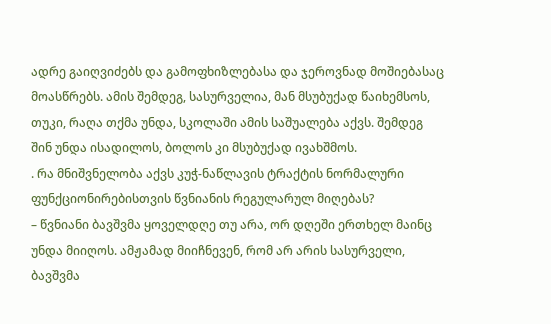ადრე გაიღვიძებს და გამოფხიზლებასა და ჯეროვნად მოშიებასაც მოასწრებს. ამის შემდეგ, სასურველია, მან მსუბუქად წაიხემსოს, თუკი, რაღა თქმა უნდა, სკოლაში ამის საშუალება აქვს. შემდეგ შინ უნდა ისადილოს, ბოლოს კი მსუბუქად ივახშმოს.
. რა მნიშვნელობა აქვს კუჭ-ნაწლავის ტრაქტის ნორმალური ფუნქციონირებისთვის წვნიანის რეგულარულ მიღებას?
– წვნიანი ბავშვმა ყოველდღე თუ არა, ორ დღეში ერთხელ მაინც უნდა მიიღოს. ამჟამად მიიჩნევენ, რომ არ არის სასურველი, ბავშვმა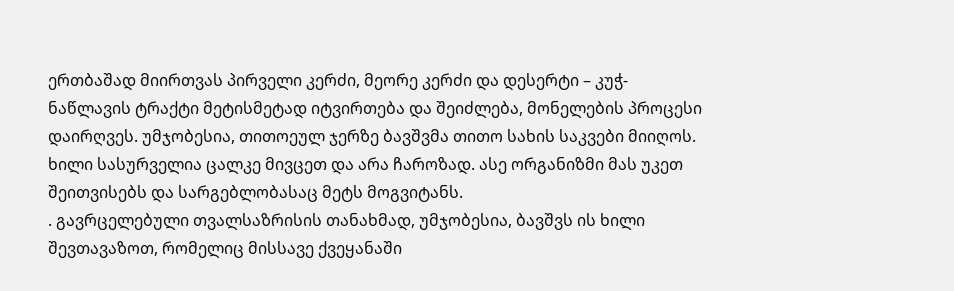ერთბაშად მიირთვას პირველი კერძი, მეორე კერძი და დესერტი – კუჭ-ნაწლავის ტრაქტი მეტისმეტად იტვირთება და შეიძლება, მონელების პროცესი დაირღვეს. უმჯობესია, თითოეულ ჯერზე ბავშვმა თითო სახის საკვები მიიღოს. ხილი სასურველია ცალკე მივცეთ და არა ჩაროზად. ასე ორგანიზმი მას უკეთ შეითვისებს და სარგებლობასაც მეტს მოგვიტანს.
. გავრცელებული თვალსაზრისის თანახმად, უმჯობესია, ბავშვს ის ხილი შევთავაზოთ, რომელიც მისსავე ქვეყანაში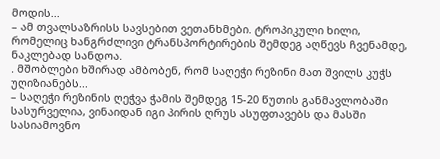მოდის...
– ამ თვალსაზრისს სავსებით ვეთანხმები. ტროპიკული ხილი, რომელიც ხანგრძლივი ტრანსპორტირების შემდეგ აღწევს ჩვენამდე, ნაკლებად სანდოა.
. მშობლები ხშირად ამბობენ, რომ საღეჭი რეზინი მათ შვილს კუჭს უღიზიანებს...
– საღეჭი რეზინის ღეჭვა ჭამის შემდეგ 15-20 წუთის განმავლობაში სასურველია, ვინაიდან იგი პირის ღრუს ასუფთავებს და მასში სასიამოვნო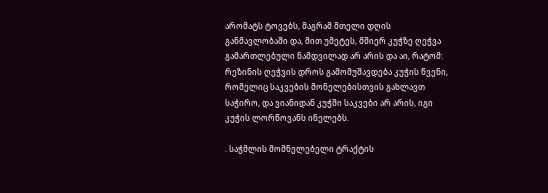არომატს ტოვებს, მაგრამ მთელი დღის განმავლობაში და, მით უმეტეს, მშიერ კუჭზე ღეჭვა გამართლებული ნამდვილად არ არის და აი, რატომ: რეზინის ღეჭვის დროს გამომუშავდება კუჭის წვენი, რომელიც საკვების მონელებისთვის გახლავთ საჭირო, და ვიანიდან კუჭში საკვები არ არის, იგი კუჭის ლორწოვანს ინელებს.

. საჭმლის მომნელებელი ტრაქტის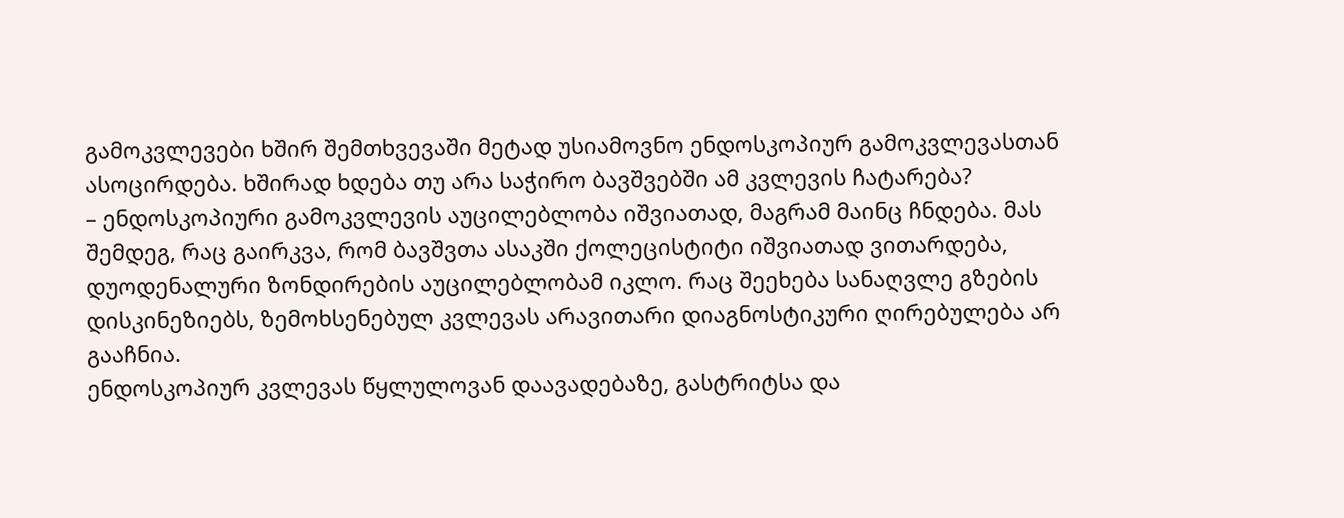გამოკვლევები ხშირ შემთხვევაში მეტად უსიამოვნო ენდოსკოპიურ გამოკვლევასთან ასოცირდება. ხშირად ხდება თუ არა საჭირო ბავშვებში ამ კვლევის ჩატარება?
– ენდოსკოპიური გამოკვლევის აუცილებლობა იშვიათად, მაგრამ მაინც ჩნდება. მას შემდეგ, რაც გაირკვა, რომ ბავშვთა ასაკში ქოლეცისტიტი იშვიათად ვითარდება, დუოდენალური ზონდირების აუცილებლობამ იკლო. რაც შეეხება სანაღვლე გზების დისკინეზიებს, ზემოხსენებულ კვლევას არავითარი დიაგნოსტიკური ღირებულება არ გააჩნია.
ენდოსკოპიურ კვლევას წყლულოვან დაავადებაზე, გასტრიტსა და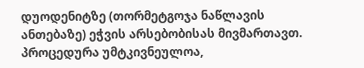დუოდენიტზე (თორმეტგოჯა ნაწლავის ანთებაზე) ეჭვის არსებობისას მივმართავთ. პროცედურა უმტკივნეულოა,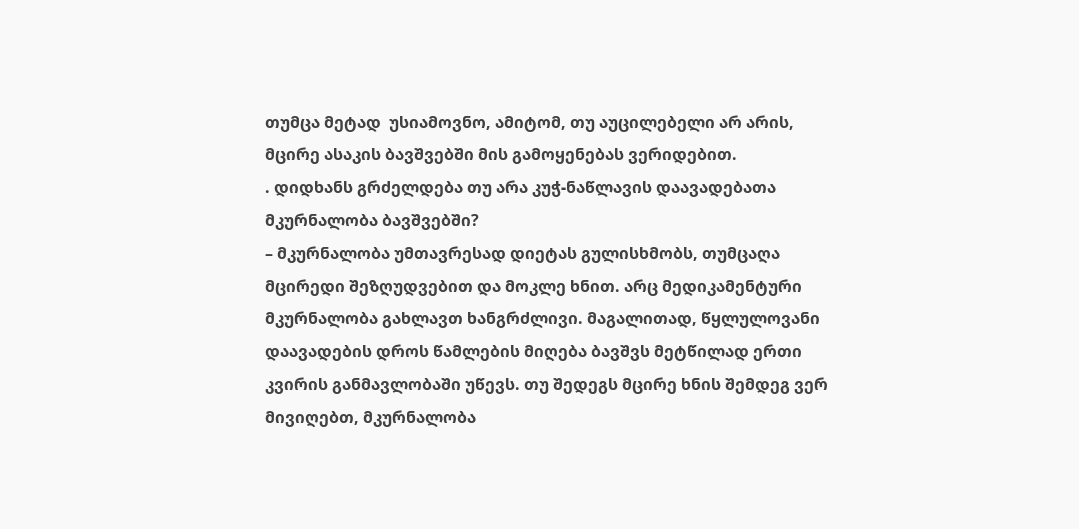თუმცა მეტად  უსიამოვნო, ამიტომ, თუ აუცილებელი არ არის, მცირე ასაკის ბავშვებში მის გამოყენებას ვერიდებით.
. დიდხანს გრძელდება თუ არა კუჭ-ნაწლავის დაავადებათა მკურნალობა ბავშვებში?
– მკურნალობა უმთავრესად დიეტას გულისხმობს, თუმცაღა მცირედი შეზღუდვებით და მოკლე ხნით. არც მედიკამენტური მკურნალობა გახლავთ ხანგრძლივი. მაგალითად, წყლულოვანი დაავადების დროს წამლების მიღება ბავშვს მეტწილად ერთი კვირის განმავლობაში უწევს. თუ შედეგს მცირე ხნის შემდეგ ვერ მივიღებთ, მკურნალობა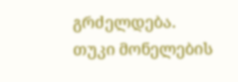გრძელდება.
თუკი მონელების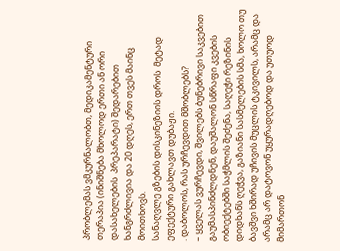პრობლემას ვმკურნალობთ, მედიკამენტური თერაპია (ინიშნება მხოლოდ ერთი ან ორი დასახელების  პრეპარატი) შედარებით ხანგრძლივია და 20 დღეს, ერთ თვეს მაინც მოითხოვს.
სანაღვლე გზების დისკინეზიის დროს  მეტად ეფექტური გახლავთ დუბაჟი.
. დაბოლოს, რას ურჩევდით მშობლებს?
– ყველას ვურჩევდი, შვილებს ბუნებრივი საკვებით გაუმასპინძლდნენ, დაუშალონ სწრაფი კვების ობიექტებში საჭმლის შეძენა, საღეჭი რეზინის დიდხანს ღეჭვა, გაზიანი სასმელების სმა, ხოლო თუ ბავშვი ხშირად უჩივის მუცლის ტკივილს, არამც და არამც არ დატოვონ უყურადღებოდ და უთუოდ მიმართონ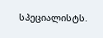სპეციალისტს.